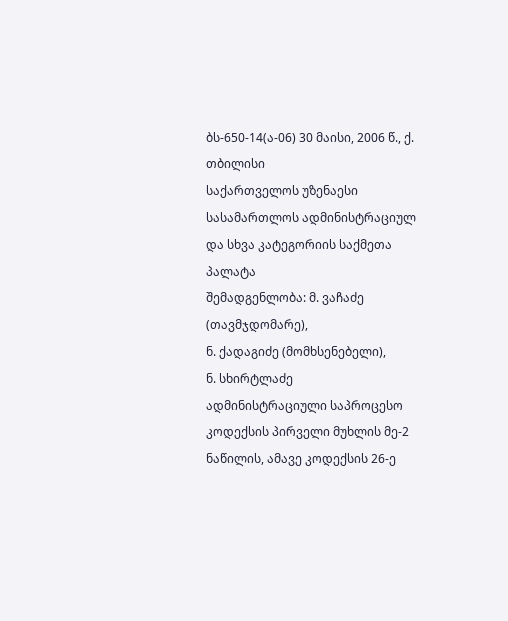ბს-650-14(ა-06) 30 მაისი, 2006 წ., ქ. თბილისი
საქართველოს უზენაესი სასამართლოს ადმინისტრაციულ და სხვა კატეგორიის საქმეთა პალატა
შემადგენლობა: მ. ვაჩაძე (თავმჯდომარე),
ნ. ქადაგიძე (მომხსენებელი),
ნ. სხირტლაძე
ადმინისტრაციული საპროცესო კოდექსის პირველი მუხლის მე-2 ნაწილის, ამავე კოდექსის 26-ე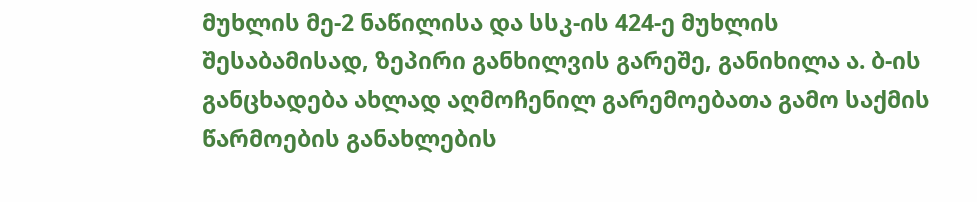მუხლის მე-2 ნაწილისა და სსკ-ის 424-ე მუხლის შესაბამისად, ზეპირი განხილვის გარეშე, განიხილა ა. ბ-ის განცხადება ახლად აღმოჩენილ გარემოებათა გამო საქმის წარმოების განახლების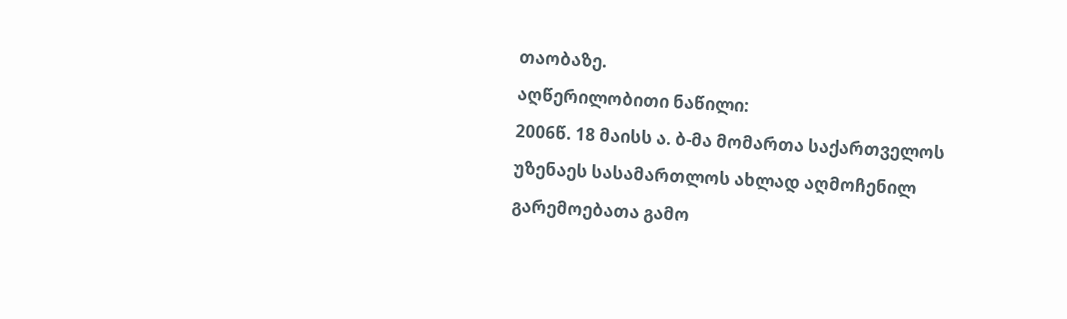თაობაზე.
აღწერილობითი ნაწილი:
2006წ. 18 მაისს ა. ბ-მა მომართა საქართველოს უზენაეს სასამართლოს ახლად აღმოჩენილ გარემოებათა გამო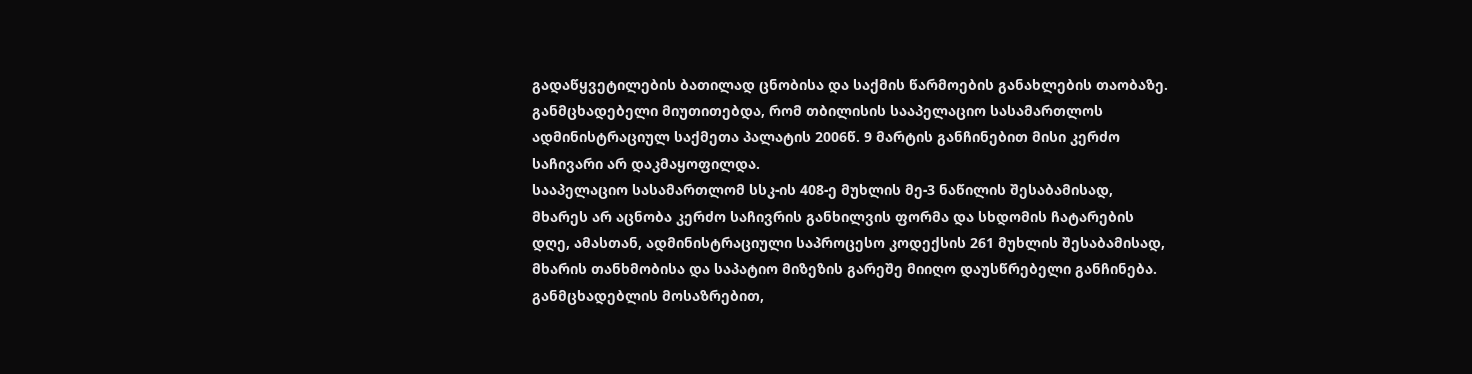გადაწყვეტილების ბათილად ცნობისა და საქმის წარმოების განახლების თაობაზე.
განმცხადებელი მიუთითებდა, რომ თბილისის სააპელაციო სასამართლოს ადმინისტრაციულ საქმეთა პალატის 2006წ. 9 მარტის განჩინებით მისი კერძო საჩივარი არ დაკმაყოფილდა.
სააპელაციო სასამართლომ სსკ-ის 408-ე მუხლის მე-3 ნაწილის შესაბამისად, მხარეს არ აცნობა კერძო საჩივრის განხილვის ფორმა და სხდომის ჩატარების დღე, ამასთან, ადმინისტრაციული საპროცესო კოდექსის 261 მუხლის შესაბამისად, მხარის თანხმობისა და საპატიო მიზეზის გარეშე მიიღო დაუსწრებელი განჩინება. განმცხადებლის მოსაზრებით,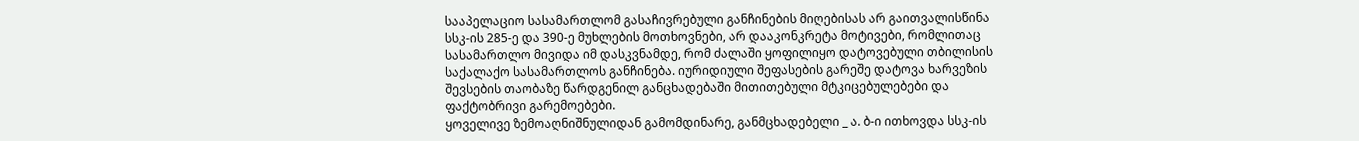სააპელაციო სასამართლომ გასაჩივრებული განჩინების მიღებისას არ გაითვალისწინა სსკ-ის 285-ე და 390-ე მუხლების მოთხოვნები, არ დააკონკრეტა მოტივები, რომლითაც სასამართლო მივიდა იმ დასკვნამდე, რომ ძალაში ყოფილიყო დატოვებული თბილისის საქალაქო სასამართლოს განჩინება. იურიდიული შეფასების გარეშე დატოვა ხარვეზის შევსების თაობაზე წარდგენილ განცხადებაში მითითებული მტკიცებულებები და ფაქტობრივი გარემოებები.
ყოველივე ზემოაღნიშნულიდან გამომდინარე, განმცხადებელი _ ა. ბ-ი ითხოვდა სსკ-ის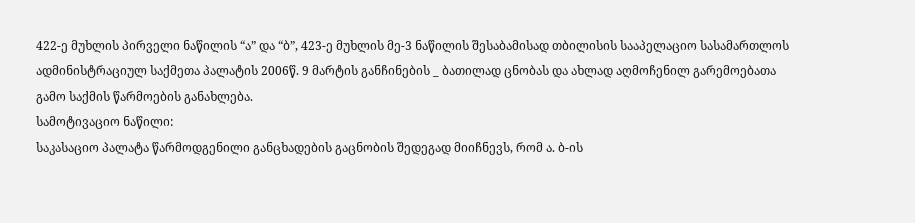422-ე მუხლის პირველი ნაწილის “ა” და “ბ”, 423-ე მუხლის მე-3 ნაწილის შესაბამისად თბილისის სააპელაციო სასამართლოს ადმინისტრაციულ საქმეთა პალატის 2006წ. 9 მარტის განჩინების _ ბათილად ცნობას და ახლად აღმოჩენილ გარემოებათა გამო საქმის წარმოების განახლება.
სამოტივაციო ნაწილი:
საკასაციო პალატა წარმოდგენილი განცხადების გაცნობის შედეგად მიიჩნევს, რომ ა. ბ-ის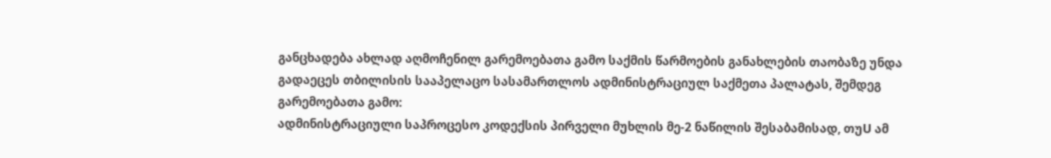განცხადება ახლად აღმოჩენილ გარემოებათა გამო საქმის წარმოების განახლების თაობაზე უნდა გადაეცეს თბილისის სააპელაცო სასამართლოს ადმინისტრაციულ საქმეთა პალატას, შემდეგ გარემოებათა გამო:
ადმინისტრაციული საპროცესო კოდექსის პირველი მუხლის მე-2 ნაწილის შესაბამისად, თუU ამ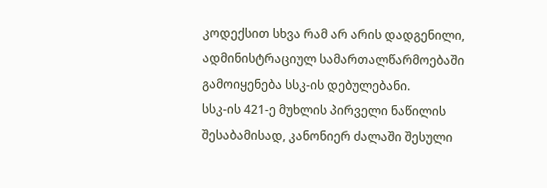კოდექსით სხვა რამ არ არის დადგენილი, ადმინისტრაციულ სამართალწარმოებაში გამოიყენება სსკ-ის დებულებანი.
სსკ-ის 421-ე მუხლის პირველი ნაწილის შესაბამისად, კანონიერ ძალაში შესული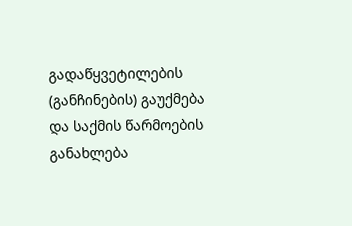გადაწყვეტილების (განჩინების) გაუქმება და საქმის წარმოების განახლება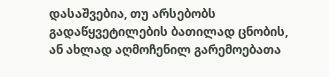დასაშვებია, თუ არსებობს გადაწყვეტილების ბათილად ცნობის, ან ახლად აღმოჩენილ გარემოებათა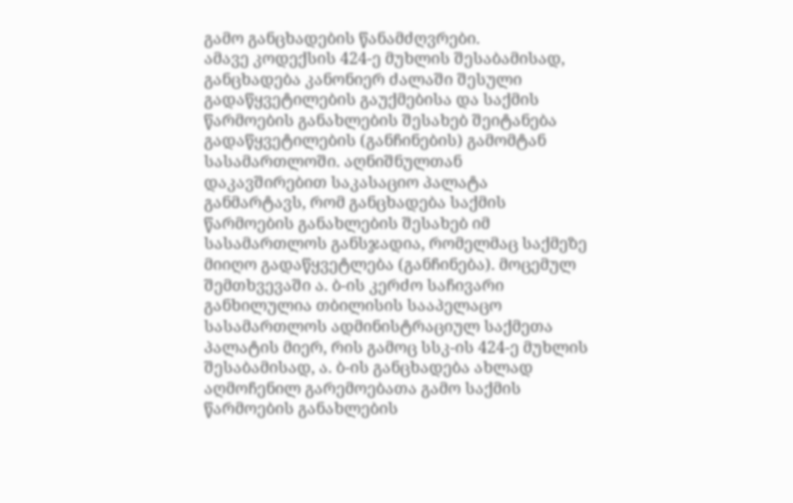გამო განცხადების წანამძღვრები.
ამავე კოდექსის 424-ე მუხლის შესაბამისად, განცხადება კანონიერ ძალაში შესული გადაწყვეტილების გაუქმებისა და საქმის წარმოების განახლების შესახებ შეიტანება გადაწყვეტილების (განჩინების) გამომტან სასამართლოში. აღნიშნულთან დაკავშირებით საკასაციო პალატა განმარტავს, რომ განცხადება საქმის წარმოების განახლების შესახებ იმ სასამართლოს განსჯადია, რომელმაც საქმეზე მიიღო გადაწყვეტლება (განჩინება). მოცემულ შემთხვევაში ა. ბ-ის კერძო საჩივარი განხილულია თბილისის სააპელაცო სასამართლოს ადმინისტრაციულ საქმეთა პალატის მიერ, რის გამოც სსკ-ის 424-ე მუხლის შესაბამისად, ა. ბ-ის განცხადება ახლად აღმოჩენილ გარემოებათა გამო საქმის წარმოების განახლების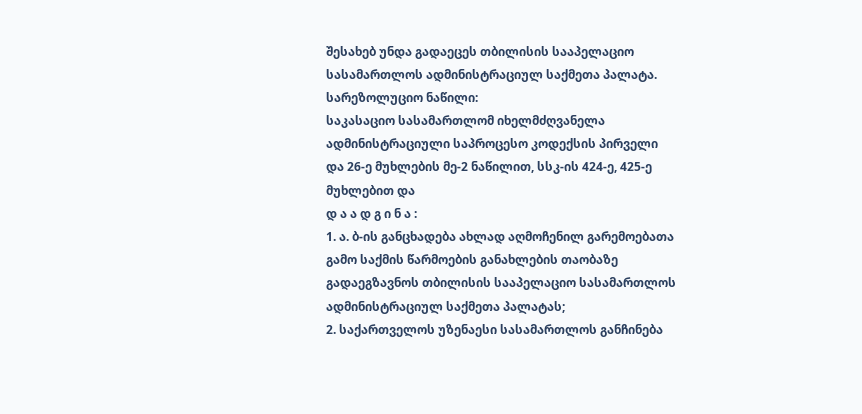შესახებ უნდა გადაეცეს თბილისის სააპელაციო სასამართლოს ადმინისტრაციულ საქმეთა პალატა.
სარეზოლუციო ნაწილი:
საკასაციო სასამართლომ იხელმძღვანელა ადმინისტრაციული საპროცესო კოდექსის პირველი და 26-ე მუხლების მე-2 ნაწილით, სსკ-ის 424-ე, 425-ე მუხლებით და
დ ა ა დ გ ი ნ ა :
1. ა. ბ-ის განცხადება ახლად აღმოჩენილ გარემოებათა გამო საქმის წარმოების განახლების თაობაზე გადაეგზავნოს თბილისის სააპელაციო სასამართლოს ადმინისტრაციულ საქმეთა პალატას;
2. საქართველოს უზენაესი სასამართლოს განჩინება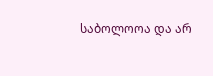საბოლოოა და არ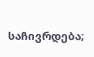საჩივრდება;